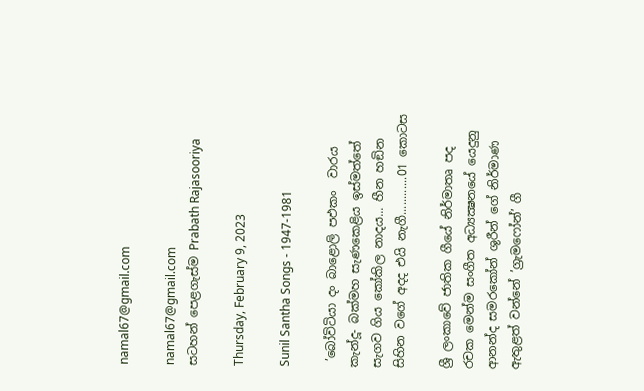namal67@gmail.com

namal67@gmail.com
සටහන් පෙළගැස්ම‍ Prabath Rajasooriya

Thursday, February 9, 2023

Sunil Santha Songs - 1947-1981

 ’බෝවිටියා දං බාළොලි පඵකං  වාරය කැන්දූ- බක්මහ සැණකෙළිය ඉස්මත්තේ සැගව ගිය කෝකිල නාදය... හීන හඞින සිහින වගේ අදද එයි නැගී............01 කොටස

ශ්‍රී ලංකාවේ ජාතික ගීයේ නිර්මාතෘ පද රචක මෙන්ම සංගීත අධ්‍යක්‍ෂනයේ යෙදුනු ආනන්ද සමරකෝන් ශුරීන් ගේ නිර්මාණ ඇතුළත් වන්නේ ’ග්‍රැමෆෝන්’ ගී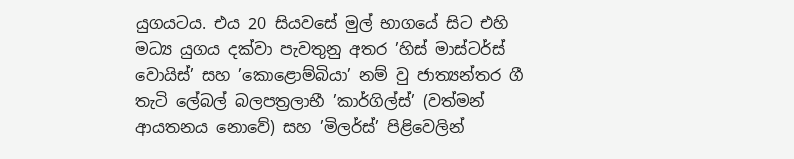යුගයටය. එය 20 සියවසේ මුල් භාගයේ සිට එහි මධ්‍ය යුගය දක්වා පැවතුනු අතර ’හිස් මාස්ටර්ස් වොයිස්’ සහ ’කොළොම්බියා’ නම් වු ජාත්‍යන්තර ගී තැටි ලේබල් බලපත්‍රලාභී ’කාර්ගිල්ස්’ (වත්මන් ආයතනය නොවේ) සහ ’මිලර්ස්’ පිළිවෙලින්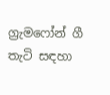ග්‍රැමෆෝන් ගී තැටි සඳහා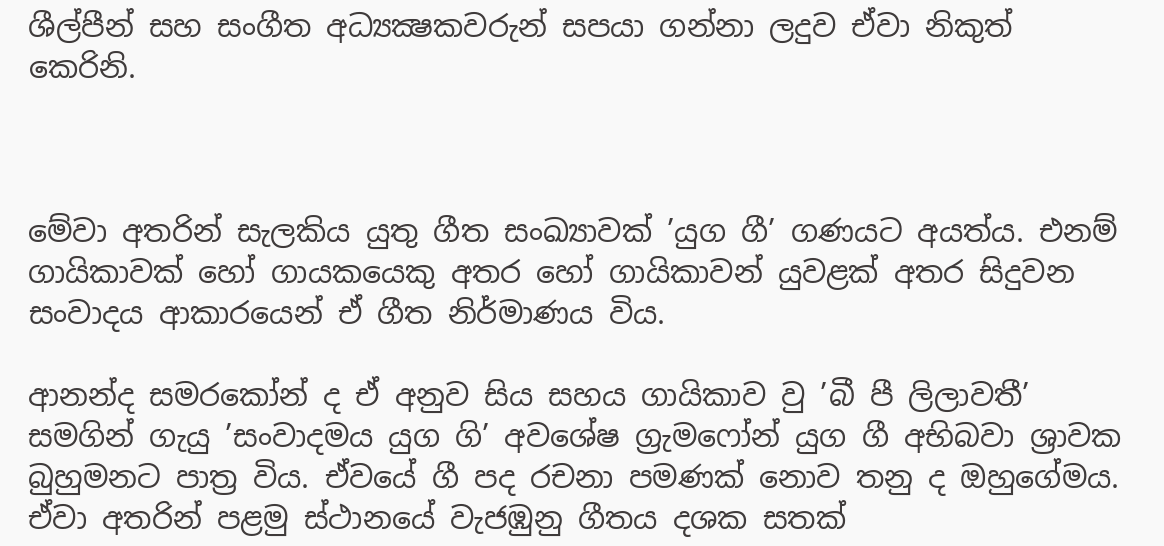ශීල්පීන් සහ සංගීත අධ්‍යක්‍ෂකවරුන් සපයා ගන්නා ලදුව ඒවා නිකුත් කෙරිනි.



මේවා අතරින් සැලකිය යුතු ගීත සංඛ්‍යාවක් ’යුග ගී’ ගණයට අයත්ය. එනම් ගායිකාවක් හෝ ගායකයෙකු අතර හෝ ගායිකාවන් යුවළක් අතර සිදුවන සංවාදය ආකාරයෙන් ඒ ගීත නිර්මාණය විය.

ආනන්ද සමරකෝන් ද ඒ අනුව සිය සහය ගායිකාව වු ’බී පී ලිලාවතී’ සමගින් ගැයු ’සංවාදමය යුග ගි’ අවශේෂ ග්‍රැමෆෝන් යුග ගී අභිබවා ශ්‍රාවක බුහුමනට පාත්‍ර විය. ඒවයේ ගී පද රචනා පමණක් නොව තනු ද ඔහුගේමය. ඒවා අතරින් පළමු ස්ථානයේ වැජඹුනු ගීතය දශක සතක්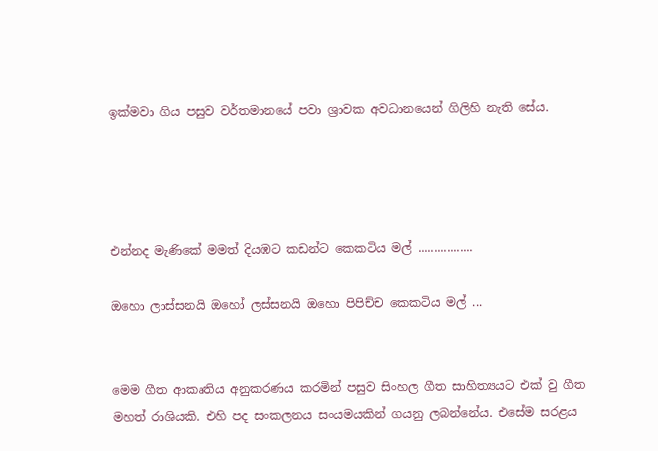ඉක්මවා ගිය පසුව වර්තමානයේ පවා ශ්‍රාවක අවධානයෙන් ගිලිහි නැති සේය.




එන්නද මැණිකේ මමත් දියඹට කඩන්ට කෙකටිය මල් .................

ඔහො ලාස්සනයි ඔහෝ ලස්සනයි ඔහො පිපිච්ච කෙකටිය මල් ...


මෙම ගීත ආකෘතිය අනුකරණය කරමින් පසුව සිංහල ගීත සාහිත්‍යයට එක් වු ගීත මහත් රාශියකි. එහි පද සංකලනය සංයමයකින් ගයනු ලබන්නේය. එසේම සරළය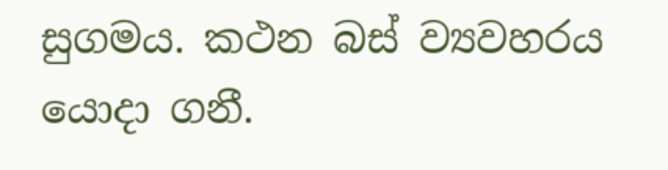සුගමය. කථන බස් ව්‍යවහරය යොදා ගනී.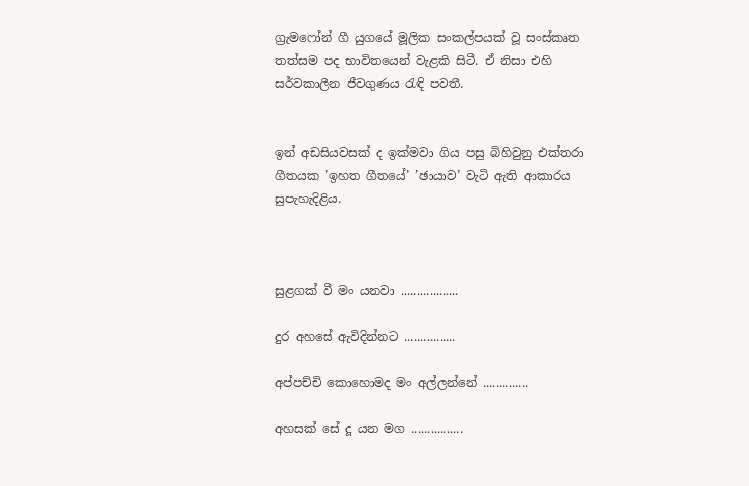ග්‍රැමෆෝන් ගී යුගයේ මූලික සංකල්පයක් වූ සංස්කෘත තත්සම පද භාවිතයෙන් වැළකි සිටී. ඒ නිසා එහි සර්වකාලීන ජීවගුණය රැඳි පවතී.


ඉන් අඩසියවසක් ද ඉක්මවා ගිය පසු බිහිවුනු එක්තරා ගීතයක ’ඉහත ගීතයේ’ ’ඡායාව’ වැටි ඇති ආකාරය සුපැහැදිළිය.



සුළගක් වී මං යනවා ..................

දුර අහසේ ඇවිදින්නට ................

අප්පච්චි කොහොමද මං අල්ලන්නේ ..............

අහසක් සේ දූ යන මග ................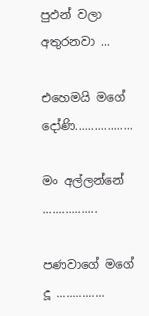පුඵන් වලා අතුරනවා ...

එහෙමයි මගේ දෝණි..................

මං අල්ලන්නේ .................

පණවාගේ මගේ දූ ...............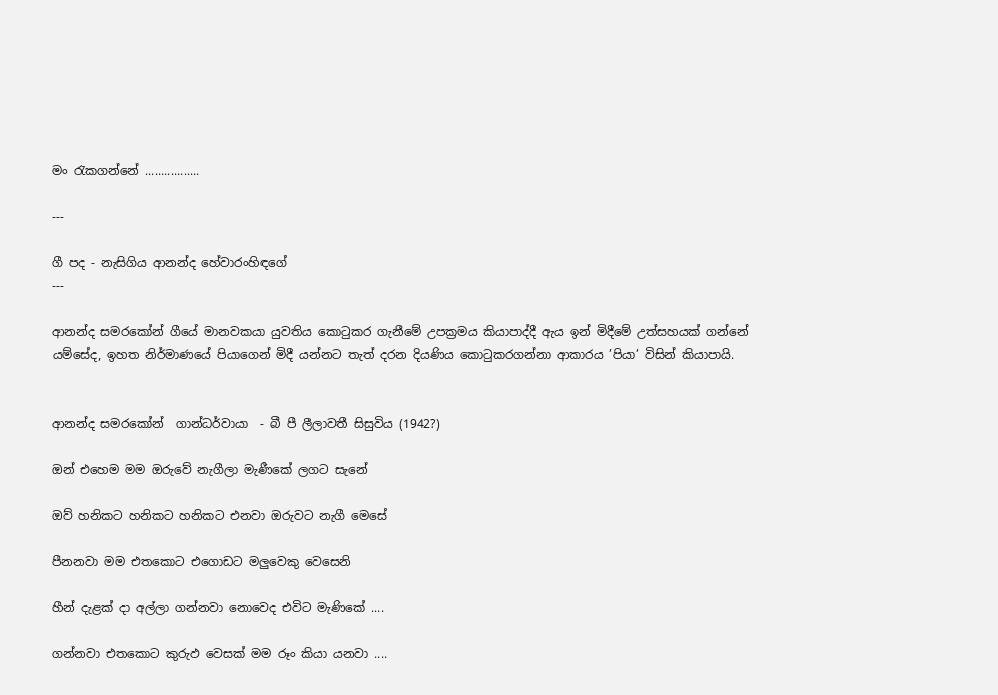මං රැකගන්නේ .................

---

ගී පද - නැසිගිය ආනන්ද හේවාරංහිඳගේ
---

ආනන්ද සමරකෝන් ගීයේ මානවකයා යුවතිය කොටුකර ගැනීමේ උපක්‍රමය කියාපාද්දී ඇය ඉන් මිදීමේ උත්සහයක් ගන්නේ යම්සේද, ඉහත නිර්මාණයේ පියාගෙන් මිදී යන්නට තැත් දරන දියණිය කොටුකරගන්නා ආකාරය ’පියා’ විසින් කියාපායි.


ආනන්ද සමරකෝන්  ගාන්ධර්වායා  - බී පී ලීලාවතී සිසුවිය (1942?)

ඔන් එහෙම මම ඔරුවේ නැගීලා මැණීකේ ලගට සැනේ

ඔව් හනිකට හනිකට හනිකට එනවා ඔරුවට නැගී මෙසේ

පීනනවා මම එතකොට එගොඩට මලුවෙකු වෙසෙනි

හීන් දැළක් දා අල්ලා ගන්නවා නොවෙද එවිට මැණිකේ ....

ගන්නවා එතකොට කුරුඵ වෙසක් මම රූං කියා යනවා ....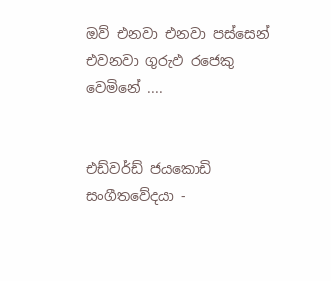ඔව් එනවා එනවා පස්සෙන් එවනවා ගුරුඵ රජෙකු වෙමිනේ ....


එඩ්වර්ඩ් ජයකොඩි සංගීතවේදයා -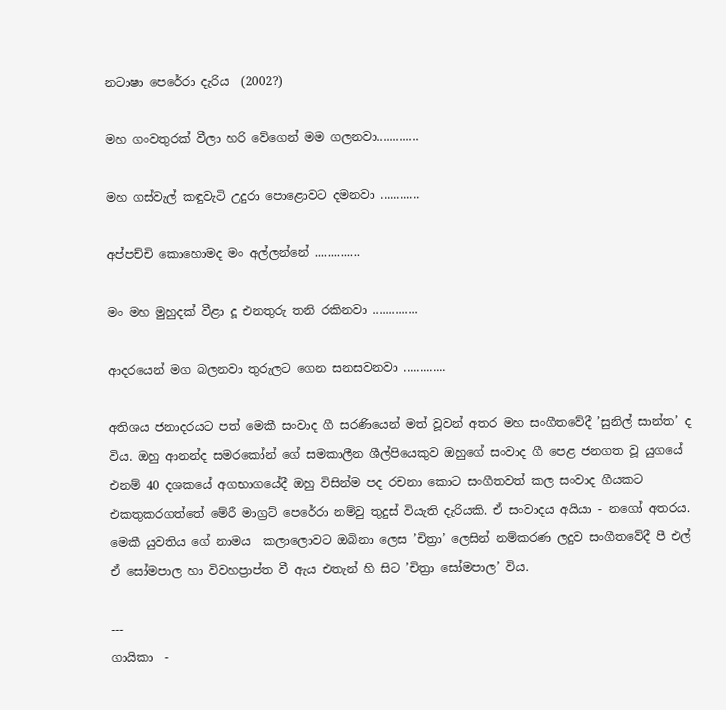නටාෂා පෙරේරා දැරිය  (2002?)

මහ ගංවතුරක් වීලා හරි වේගෙන් මම ගලනවා.............

මහ ගස්වැල් කඳුවැටි උදුරා පොළොවට දමනවා ............

අප්පච්චි කොහොමද මං අල්ලන්නේ ..............

මං මහ මුහුදක් වීළා දූ එනතුරු තනි රකිනවා ..............

ආදරයෙන් මග බලනවා තුරුලට ගෙන සනසවනවා .............

අතිශය ජනාදරයට පත් මෙකී සංවාද ගී සරණියෙන් මත් වූවන් අතර මහ සංගීතවේදී ’සුනිල් සාන්ත’ ද විය. ඔහු ආනන්ද සමරකෝන් ගේ සමකාලීන ශීල්පියෙකුව ඔහුගේ සංවාද ගී පෙළ ජනගත වූ යුගයේ එනම් 40 දශකයේ අගභාගයේදී ඔහු විසින්ම පද රචනා කොට සංගීතවත් කල සංවාද ගීයකට එකතුකරගත්තේ මේරී මාග්‍රට් පෙරේරා නම්වු තුදුස් වියැති දැරියකි. ඒ සංවාදය අයියා - නගෝ අතරය. මෙකී යුවතිය ගේ නාමය  කලාලොවට ඔබිනා ලෙස ’චිත්‍රා’ ලෙසින් නම්කරණ ලදුව සංගීතවේදී පී එල් ඒ සෝමපාල හා විවහප්‍රාප්ත වී ඇය එතැන් හි සිට ’චිත්‍රා සෝමපාල’ විය.

---
ගායිකා  -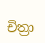චිත්‍රා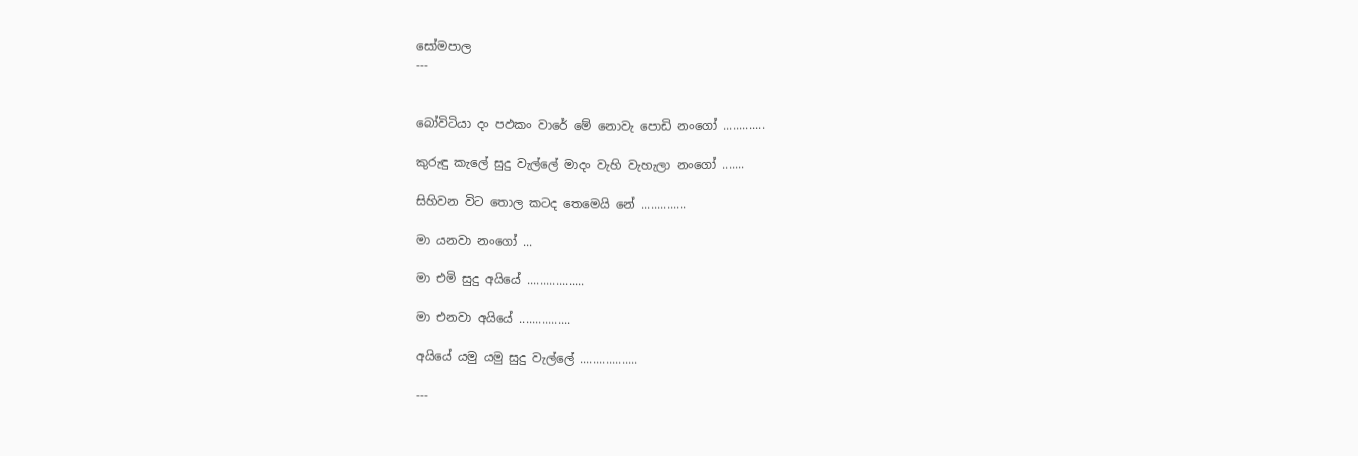සෝමපාල
---


බෝවිටියා දං පඵකං වාරේ මේ නොවැ පොඩි නංගෝ .............

කුරුඳු කැලේ සුදු වැල්ලේ මාදං වැහි වැහැලා නංගෝ .......

සිහිවන විට තොල කටද තෙමෙයි නේ ..............

මා යනවා නංගෝ ...

මා එමි සුදු අයියේ ..................

මා එනවා අයියේ ................

අයියේ යමු යමු සුදු වැල්ලේ ..................

---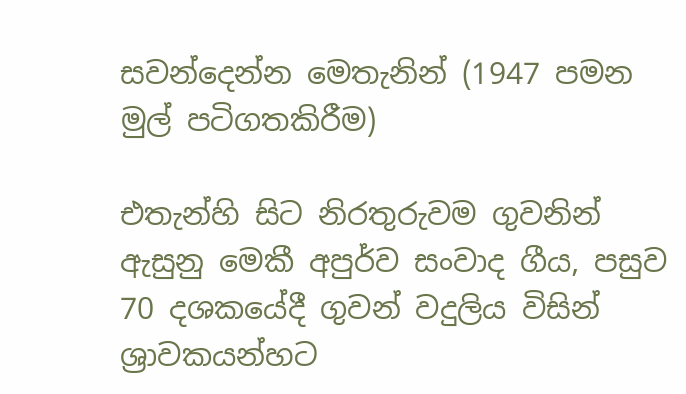සවන්දෙන්න මෙතැනින් (1947 පමන මුල් පටිගතකිරීම)

එතැන්හි සිට නිරතුරුවම ගුවනින් ඇසුනු මෙකී අපුර්ව සංවාද ගීය, පසුව 70 දශකයේදී ගුවන් වදුලිය විසින්  ශ්‍රාවකයන්හට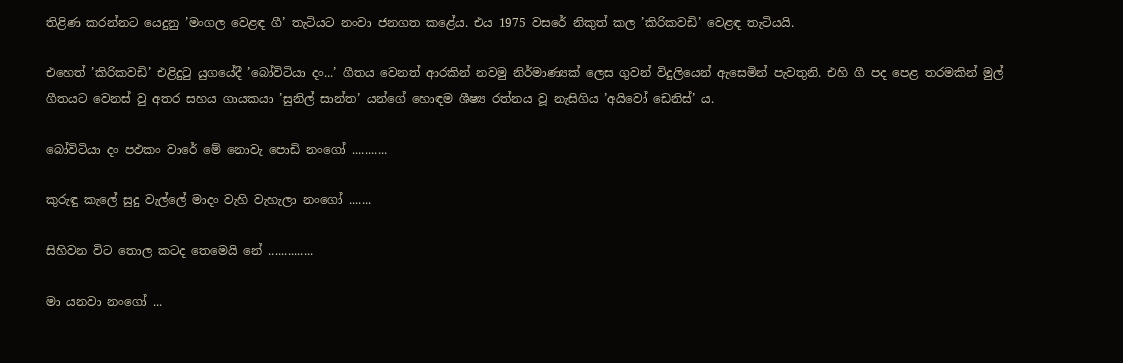තිළිණ කරන්නට යෙදුනු ’මංගල වෙළඳ ගී’ තැටියට නංවා ජනගත කළේය. එය 1975 වසරේ නිකුත් කල ’කිරිකවඩි’ වෙළඳ තැටියයි.

එහෙත් ’කිරිකවඩි’ එළිදුටු යුගයේදී ’බෝවිටියා දං...’ ගීතය වෙනත් ආරකින් නවමු නිර්මාණ්‍යක් ලෙස ගුවන් විදුලියෙන් ඇසෙමින් පැවතුනි. එහි ගී පද පෙළ තරමකින් මුල් ගීතයට වෙනස් වු අතර සහය ගායකයා ’සුනිල් සාන්ත’ යන්ගේ හොඳම ශීෂ්‍ය රත්නය වූ නැසිගිය ’අයිවෝ ඩෙනිස්’ ය.

බෝවිටියා දං පඵකං වාරේ මේ නොවැ පොඩි නංගෝ ...........

කුරුඳු කැලේ සුදු වැල්ලේ මාදං වැහි වැහැලා නංගෝ .......

සිහිවන විට තොල කටද තෙමෙයි නේ ..............

මා යනවා නංගෝ ...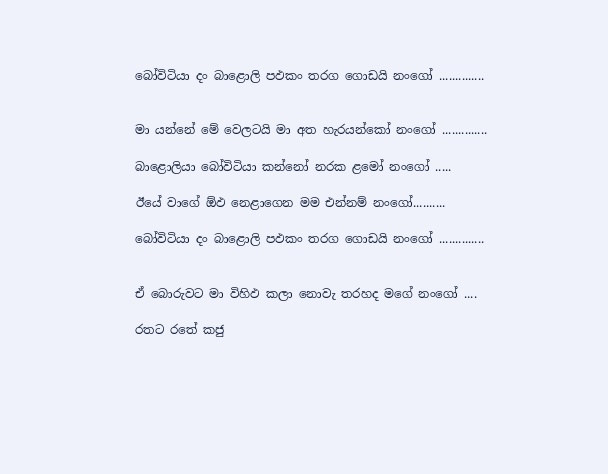බෝවිටියා දං බාළොලි පඵකං තරග ගොඩයි නංගෝ ..............


මා යන්නේ මේ වෙලටයි මා අත හැරයන්කෝ නංගෝ ..............

බාළොලියා බෝවිටියා කන්නෝ නරක ළමෝ නංගෝ .....

ඊයේ වාගේ ඕඵ නෙළාගෙන මම එන්නම් නංගෝ..........

බෝවිටියා දං බාළොලි පඵකං තරග ගොඩයි නංගෝ ..............


ඒ බොරුවට මා විහිඵ කලා නොවැ තරහද මගේ නංගෝ ....

රතට රතේ කජු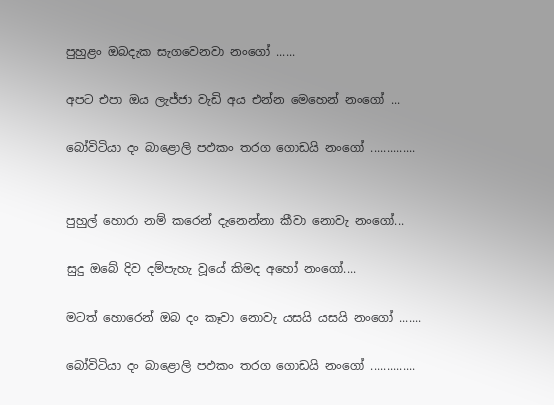පුහුළං ඔබදැක සැගවෙනවා නංගෝ ......

අපට එපා ඔය ලැජ්ජා වැඩි අය එන්න මෙහෙන් නංගෝ ...

බෝවිටියා දං බාළොලි පඵකං තරග ගොඩයි නංගෝ ..............


පුහුල් හොරා නම් කරෙන් දැනෙන්නා කීවා නොවැ නංගෝ...

සුදු ඔබේ දිව දම්පැහැ වූයේ කිමද අහෝ නංගෝ....

මටත් හොරෙන් ඔබ දං කෑවා නොවැ යසයි යසයි නංගෝ .......

බෝවිටියා දං බාළොලි පඵකං තරග ගොඩයි නංගෝ ..............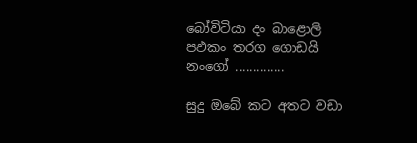බෝවිටියා දං බාළොලි පඵකං තරග ගොඩයි නංගෝ ..............

සුදු ඔබේ කට අතට වඩා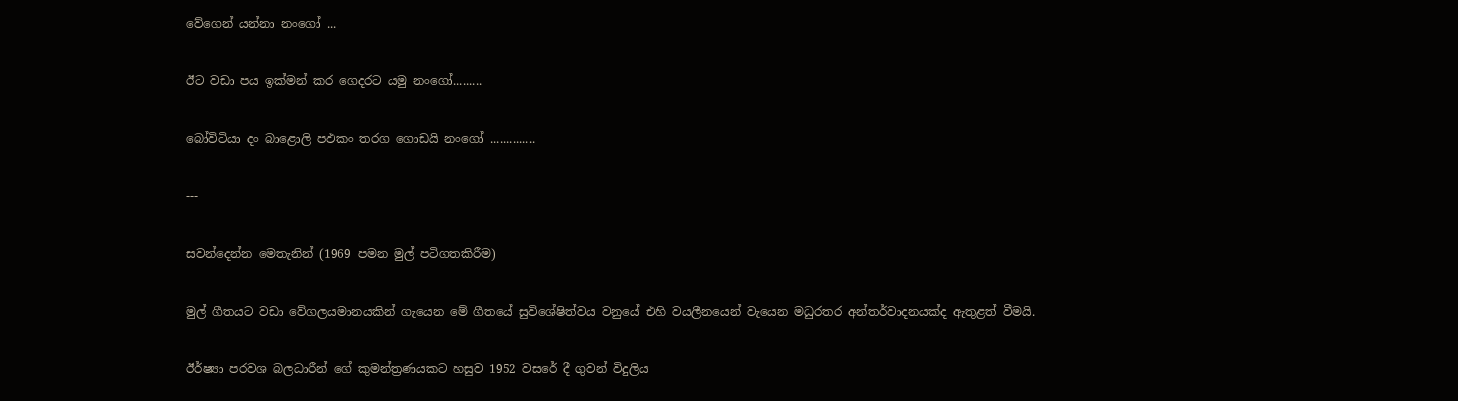වේගෙන් යන්නා නංගෝ ...

ඊට වඩා පය ඉක්මන් කර ගෙදරට යමු නංගෝ.........

බෝවිටියා දං බාළොලි පඵකං තරග ගොඩයි නංගෝ ..............

---

සවන්දෙන්න මෙතැනින් (1969 පමන මුල් පටිගතකිරීම)

මුල් ගීතයට වඩා වේගලයමානයකින් ගැයෙන මේ ගීතයේ සුවිශේෂිත්වය වනුයේ එහි වයලීනයෙන් වැයෙන මධුරතර අන්තර්වාදනයක්ද ඇතුළත් වීමයි.

ඊර්ෂ්‍යා පරවශ බලධාරීන් ගේ කුමන්ත්‍රණයකට හසුව 1952 වසරේ දී ගුවන් විදුලිය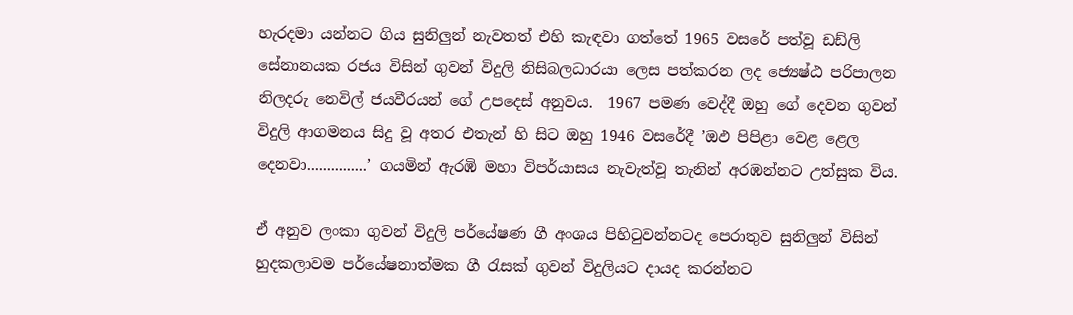හැරදමා යන්නට ගිය සුනිලුන් නැවතත් එහි කැඳවා ගත්තේ 1965 වසරේ පත්වූ ඩඩ්ලි සේනානයක රජය විසින් ගුවන් විදුලි නිසිබලධාරයා ලෙස පත්කරන ලද ජ්‍යෙෂ්ඨ පරිපාලන නිලදරු නෙවිල් ජයවීරයන් ගේ උපදෙස් අනුවය.  1967 පමණ වෙද්දී ඔහු ගේ දෙවන ගුවන් විදුලි ආගමනය සිදු වූ අතර එතැන් හි සිට ඔහු 1946 වසරේදී ’ඔඵ පිපිළා වෙළ ළෙල දෙනවා...............’ ගයමින් ඇරඹි මහා විපර්යාසය නැවැත්වූ තැනින් අරඹන්නට උත්සුක විය.

ඒ අනුව ලංකා ගුවන් විදුලි පර්යේෂණ ගී අංශය පිහිටුවන්නටද පෙරාතුව සුනිලුන් විසින් හුදකලාවම පර්යේෂනාත්මක ගී රැසක් ගුවන් විදුලියට දායද කරන්නට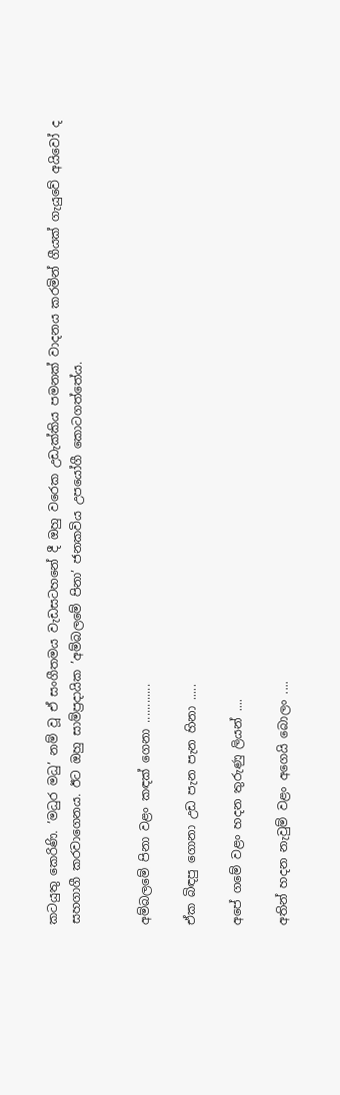කටයුතු කෙරිණි. ’මධුර මධු’ නම් වූ ඒ සංගීතමය වැඩසටහනේ දී ඔහු වරෙක උඩැක්කිය පමනක් වාදනය කරමින් ගීයක් ගැයුවේ අයිවෝ ද සහගාගී කරවාගෙනය. ඊට ඔහු සාම්ප්‍රදායික ’අම්බලමේ පිනා’ ජනකවිය උපයෝගී කොටගත්තේය.


අම්බලමේ පිනා වළං කඳක් ගෙනා ............

ඒක බිඳපු ගොනා උඩ පැන පැන හිනා .....

අපේ ගමේ වළං හදන තුරුණු ලියන් ....

අතින් හදන නැවුම් වළං අගෙයි බොලං ....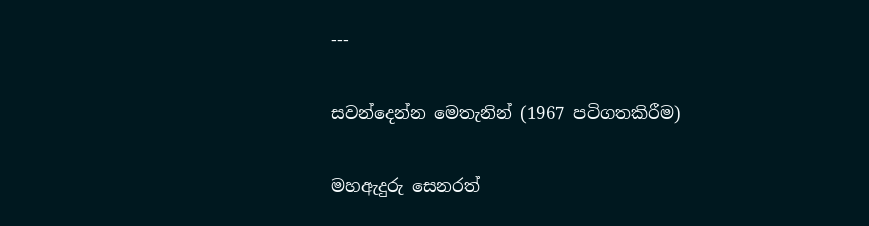---

සවන්දෙන්න මෙතැනින් (1967 පටිගතකිරීම)

මහඇදුරු සෙනරත්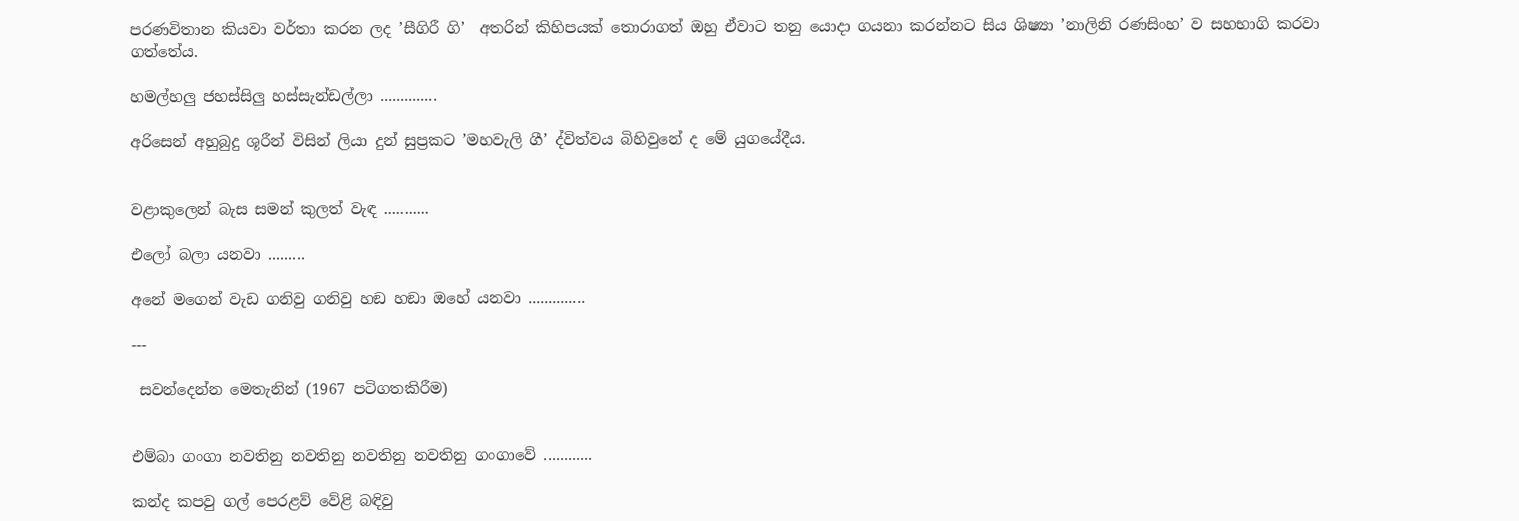පරණවිතාන කියවා වර්තා කරන ලද ’සීගිරී ගි’  අතරින් කිහිපයක් තොරාගත් ඔහු ඒවාට තනු යොදා ගයනා කරන්නට සිය ශිෂ්‍යා ’නාලිනි රණසිංහ’ ව සහභාගි කරවා ගත්තේය.

හමල්හලු ජහස්සිලු හස්සැන්ඩල්ලා ..............

අරිසෙන් අහුබුදු ශූරීන් විසින් ලියා දුන් සුප්‍රකට ’මහවැලි ගී’ ද්විත්වය බිහිවුනේ ද මේ යුගයේදීය.


වළාකුලෙන් බැස සමන් කුලත් වැඳ ...........

එලෝ බලා යනවා .........

අනේ මගෙන් වැඩ ගනිවු ගනිවු හඞ හඞා ඔහේ යනවා ..............

---

 සවන්දෙන්න මෙතැනින් (1967 පටිගතකිරීම)


එම්බා ගංගා නවතිනු නවතිනු නවතිනු නවතිනු ගංගාවේ ............

කන්ද කපවු ගල් පෙරළව් වේළි බඳිවු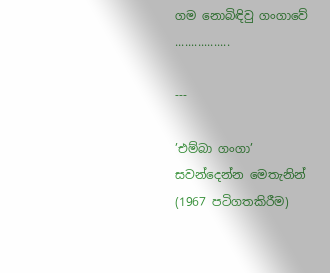ගම නොබිඳිවු ගංගාවේ .................

---

’එම්බා ගංගා’ සවන්දෙන්න මෙතැනින් (1967 පටිගතකිරීම)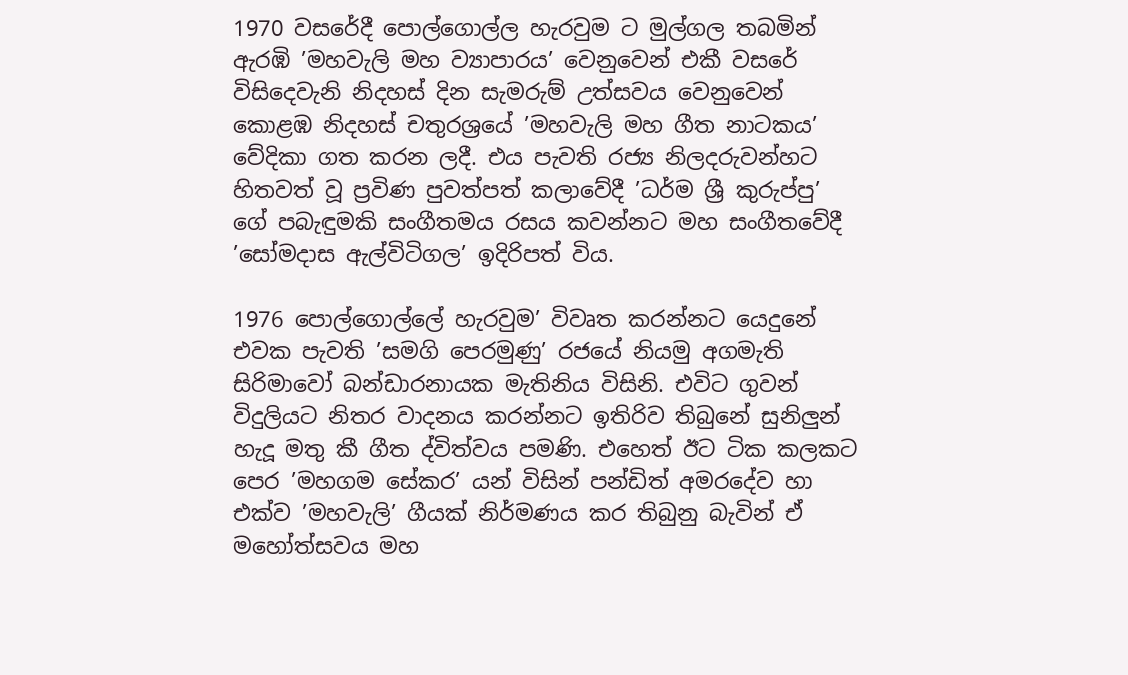1970 වසරේදී පොල්ගොල්ල හැරවුම ට මුල්ගල තබමින් ඇරඹි ’මහවැලි මහ ව්‍යාපාරය’ වෙනුවෙන් එකී වසරේ විසිදෙවැනි නිදහස් දින සැමරුම් උත්සවය වෙනුවෙන් කොළඹ නිදහස් චතුරශ්‍රයේ ’මහවැලි මහ ගීත නාටකය’ වේදිකා ගත කරන ලදී. එය පැවති රජ්‍ය නිලදරුවන්හට හිතවත් වූ ප්‍රවිණ පුවත්පත් කලාවේදී ’ධර්ම ශ්‍රී කුරුප්පු’ ගේ පබැඳුමකි සංගීතමය රසය කවන්නට මහ සංගීතවේදී ’සෝමදාස ඇල්විටිගල’ ඉදිරිපත් විය.

1976 පොල්ගොල්ලේ හැරවුම’ විවෘත කරන්නට යෙදුනේ එවක පැවති ’සමගි පෙරමුණු’ රජයේ නියමු අගමැති සිරිමාවෝ බන්ඩාරනායක මැතිනිය විසිනි. එවිට ගුවන් විදුලියට නිතර වාදනය කරන්නට ඉතිරිව තිබුනේ සුනිලුන් හැදූ මතු කී ගීත ද්විත්වය පමණි. එහෙත් ඊට ටික කලකට පෙර ’මහගම සේකර’ යන් විසින් පන්ඩිත් අමරදේව හා එක්ව ’මහවැලි’ ගීයක් නිර්මණය කර තිබුනු බැවින් ඒ මහෝත්සවය මහ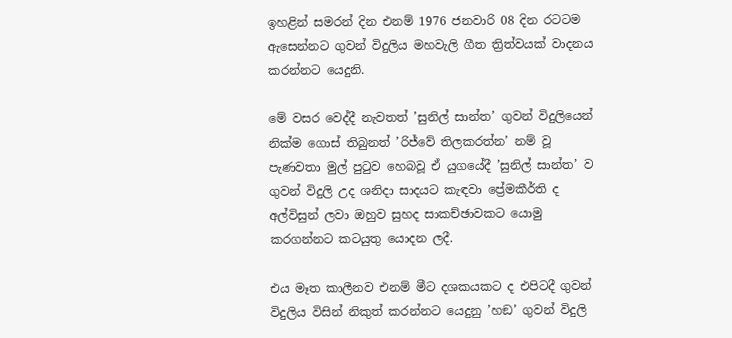ඉහළින් සමරන් දින එනම් 1976 ජනවාරි 08 දින රටටම ඇසෙන්නට ගුවන් විදුලිය මහවැලි ගීත ත්‍රිත්වයක් වාදනය කරන්නට යෙදුනි.

මේ වසර වෙද්දී නැවතත් ’සුනිල් සාන්ත’ ගුවන් විදුලියෙන් නික්ම ගොස් තිබුනත් ’රිජ්වේ තිලකරත්න’ නම් වූ පැණවතා මුල් පුටුව හෙබවූ ඒ යුගයේදී ’සුනිල් සාන්ත’ ව ගුවන් විදුලි උද ශනිදා සාදයට කැඳවා ප්‍රේමකීර්ති ද අල්විසුන් ලවා ඔහුව සුහද සාකච්ඡාවකට යොමු කරගන්නට කටයුතු යොදන ලදී.

එය මෑත කාලීනව එනම් මීට දශකයකට ද එපිටදී ගුවන් විදුලිය විසින් නිකුත් කරන්නට යෙදුනු ’හඞ’ ගුවන් විදුලි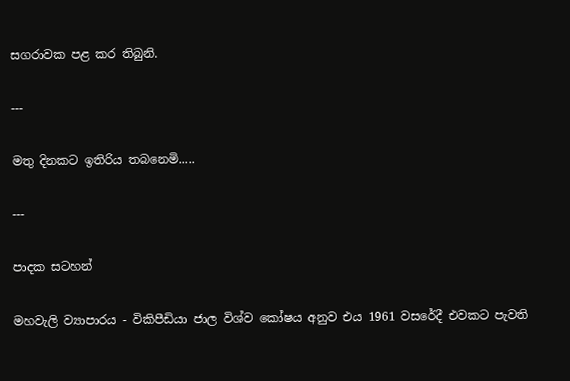සගරාවක පළ කර තිබුනි.

---

මතු දිනකට ඉතිරිය තබනෙමි.....

---

පාදක සටහන්

මහවැලි ව්‍යාපාරය - විකිපීඩියා ජාල විශ්ව කෝෂය අනුව එය 1961 වසරේදී එවකට පැවති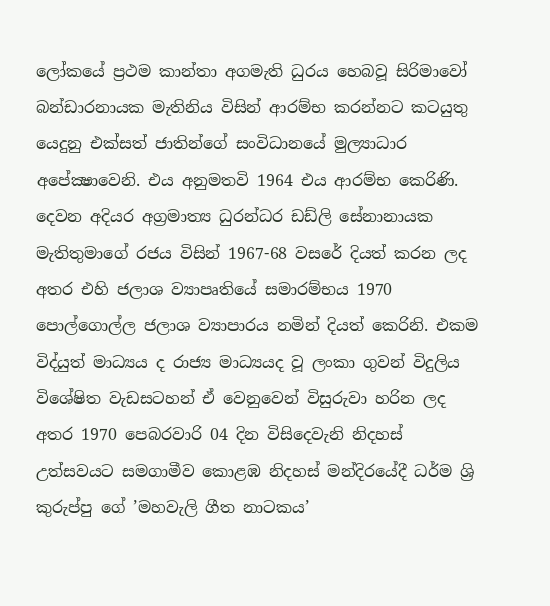ලෝකයේ ප්‍රථම කාන්තා අගමැති ධුරය හෙබවූ සිරිමාවෝ බන්ඩාරනායක මැතිනිය විසින් ආරම්භ කරන්නට කටයුතු යෙදුනු එක්සත් ජාතින්ගේ සංවිධානයේ මුල්‍යාධාර අපේක්‍ෂාවෙනි. එය අනුමතවි 1964 එය ආරම්භ කෙරිණි. දෙවන අදියර අග්‍රමාත්‍ය ධුරන්ධර ඩඩ්ලි සේනානායක මැතිතුමාගේ රජය විසින් 1967-68 වසරේ දියත් කරන ලද අතර එහි ජලාශ ව්‍යාපෘතියේ සමාරම්භය 1970 පොල්ගොල්ල ජලාශ ව්‍යාපාරය නමින් දියත් කෙරිනි. එකම විද්යුත් මාධ්‍යය ද රාජ්‍ය මාධ්‍යයද වූ ලංකා ගුවන් විදුලිය විශේෂිත වැඩසටහන් ඒ වෙනුවෙන් විසුරුවා හරින ලද අතර 1970 පෙබරවාරි 04 දින විසිදෙවැනි නිදහස් උත්සවයට සමගාමීව කොළඹ නිදහස් මන්දිරයේදී ධර්ම ශ්‍රි කුරුප්පු ගේ ’මහවැලි ගීත නාටකය’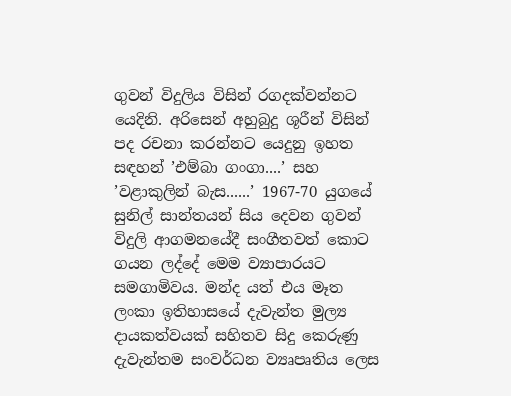ගුවන් විදුලිය විසින් රගදක්වන්නට යෙදිනි. අරිසෙන් අහුබුදු ශූරීන් විසින් පද රචනා කරන්නට යෙදුනු ඉහත සඳහන් ’එම්බා ගංගා....’ සහ ’වළාකුලින් බැස......’ 1967-70 යුගයේ සුනිල් සාන්තයන් සිය දෙවන ගුවන් විදුලි ආගමනයේදී සංගීතවත් කොට ගයන ලද්දේ මෙම ව්‍යාපාරයට සමගාමිවය. මන්ද යත් එය මෑත ලංකා ඉතිහාසයේ දැවැන්ත මුල්‍ය දායකත්වයක් සහිතව සිදු කෙරුණු දැවැන්තම සංවර්ධන ව්‍යෘපෘතිය ලෙස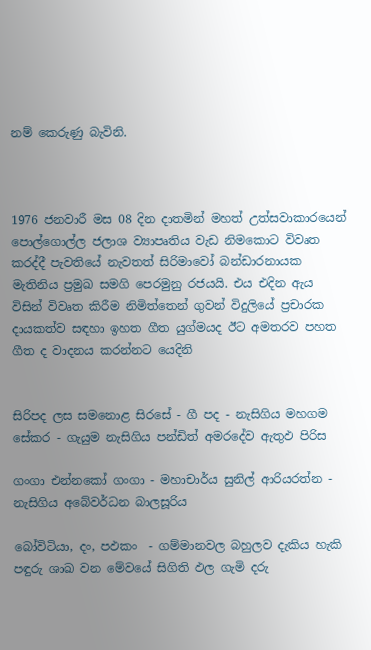නම් කෙරුණු බැවිනි.



1976 ජනවාරී මස 08 දින දාතමින් මහත් උත්සවාකාරයෙන් පොල්ගොල්ල ජලාශ ව්‍යාපෘතිය වැඩ නිමකොට විවෘත කරද්දී පැවතියේ නැවතත් සිරිමාවෝ බන්ඩාරනායක මැතිනිය ප්‍රමුඛ සමගි පෙරමුනු රජයයි. එය එදින ඇය විසින් විවෘත කිරීම නිමිත්තෙන් ගුවන් විදුලියේ ප්‍රචාරක දායකත්ව සඳහා ඉහත ගීත යුග්මයද ඊට අමතරව පහත ගීත ද වාදනය කරන්නට යෙදිනි


සිරිපද ලස සමනොළ සිරසේ - ගී පද - නැසිගිය මහගම සේකර - ගැයුම නැසිගිය පන්ඩිත් අමරදේව ඇතුඵ පිරිස

ගංගා එන්නකෝ ගංගා - මහාචාර්ය සුනිල් ආරියරත්න - නැසිගිය අබේවර්ධන බාලසූරිය

බෝවිටියා, දං, පඵකං  - ගම්මානවල බහුලව දැකිය හැකි පඳුරු ශාඛ වන මේවයේ සිගිති ඵල ගැමි දරු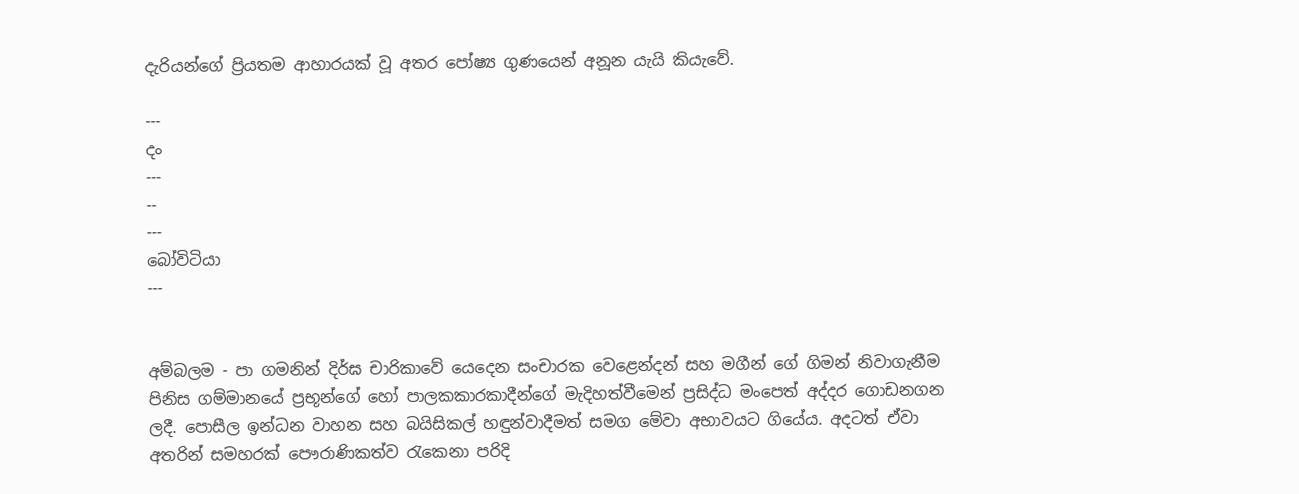දැරියන්ගේ ප්‍රියතම ආහාරයක් වූ අතර පෝෂ්‍ය ගුණයෙන් අනූන යැයි කියැවේ.

---
දං
---
--
---
බෝවිටියා
---


අම්බලම - පා ගමනින් දිර්ඝ චාරිකාවේ යෙදෙන සංචාරක වෙළෙන්දන් සහ මගීන් ගේ ගිමන් නිවාගැනීම පිනිස ගම්මානයේ ප්‍රභූන්ගේ හෝ පාලකකාරකාදීන්ගේ මැදිහත්වීමෙන් ප්‍රසිද්ධ මංපෙත් අද්දර ගොඩනගන ලදී. පොසීල ඉන්ධන වාහන සහ බයිසිකල් හඳුන්වාදීමත් සමග මේවා අභාවයට ගියේය. අදටත් ඒවා අතරින් සමහරක් පෞරාණිකත්ව රැකෙනා පරිදි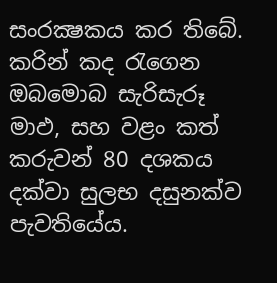සංරක්‍ෂකය කර තිබේ. කරින් කද රැගෙන ඔබමොබ සැරිසැරූ  මාඵ, සහ වළං කත් කරුවන් 80 දශකය දක්වා සුලභ දසුනක්ව පැවතියේය.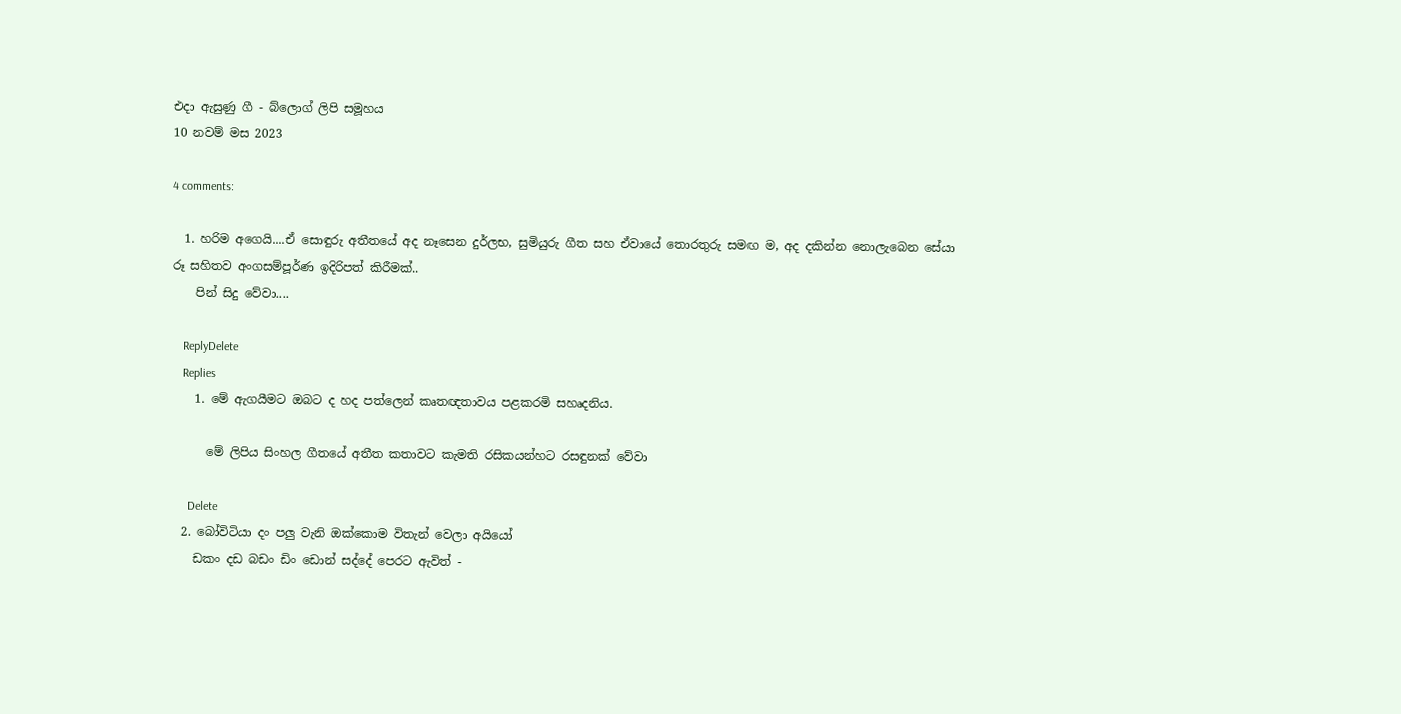එදා ඇසුණු ගී - බ්ලොග් ලිපි සමූහය
10 නවම් මස 2023

4 comments:

  1. හරිම අගෙයි....ඒ සොඳුරු අතීතයේ අද නෑසෙන දුර්ලභ, සුමියුරු ගීත සහ ඒවායේ තොරතුරු සමඟ ම, අද දකින්න නොලැබෙන සේයා රූ සහිතව අංගසම්පූර්ණ ඉදිරිපත් කිරීමක්..
    පින් සිදු වේවා....

    ReplyDelete
    Replies
    1. මේ ඇගයීමට ඔබට ද හද පත්ලෙන් කෘතඥතාවය පළකරමි සහෘදනිය.

      මේ ලිපිය සිංහල ගීතයේ අතීත කතාවට කැමති රසිකයන්හට රසඳුනක් වේවා

      Delete
  2. බෝවිටියා දං පලු වැනි ඔක්කොම විතැන් වෙලා අයියෝ
    ඩකං දඩ බඩං ඩිං ඩොන් සද්දේ පෙරට ඇවිත් -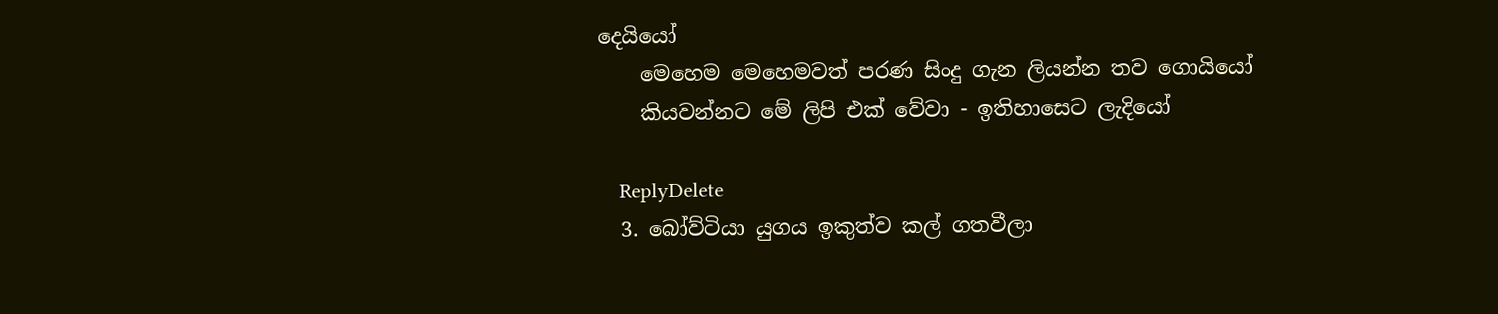දෙයියෝ
    මෙහෙම මෙහෙමවත් පරණ සිංදු ගැන ලියන්න තව ගොයියෝ
    කියවන්නට මේ ලිපි එක් වේවා - ඉතිහාසෙට ලැදියෝ

    ReplyDelete
  3. බෝව්ටියා යුගය ඉකුත්ව කල් ගතවීලා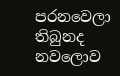පරනවෙලා තිබුනද නවලොව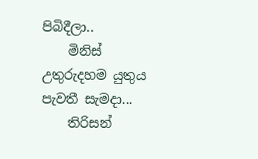පිබිදීලා..
    මිනිස් උතුරුදහම යුතුය පැවතී සැමදා...
    තිරිසන්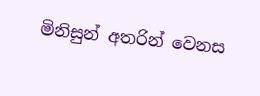මිනිසුන් අතරින් වෙනස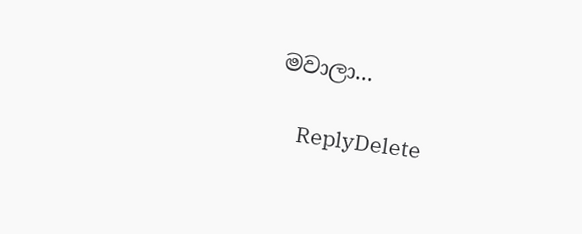මවාලා...

    ReplyDelete